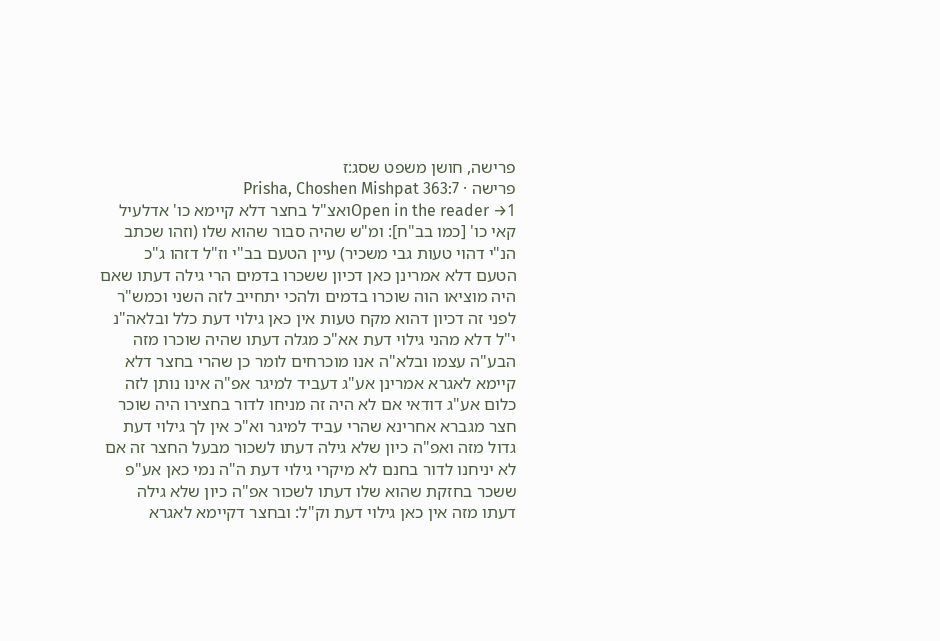פרישה, חושן משפט שסג:ז
פרישה · Prisha, Choshen Mishpat 363:7
Open in the reader →1ואצ"ל בחצר דלא קיימא כו' אדלעיל קאי כו' [כמו בב"ח]: ומ"ש שהיה סבור שהוא שלו (וזהו שכתב הנ"י דהוי טעות גבי משכיר) עיין הטעם בב"י וז"ל דזהו ג"כ הטעם דלא אמרינן כאן דכיון ששכרו בדמים הרי גילה דעתו שאם היה מוציאו הוה שוכרו בדמים ולהכי יתחייב לזה השני וכמש"ר לפני זה דכיון דהוא מקח טעות אין כאן גילוי דעת כלל ובלאה"נ י"ל דלא מהני גילוי דעת אא"כ מגלה דעתו שהיה שוכרו מזה הבע"ה עצמו ובלא"ה אנו מוכרחים לומר כן שהרי בחצר דלא קיימא לאגרא אמרינן אע"ג דעביד למיגר אפ"ה אינו נותן לזה כלום אע"ג דודאי אם לא היה זה מניחו לדור בחצירו היה שוכר חצר מגברא אחרינא שהרי עביד למיגר וא"כ אין לך גילוי דעת גדול מזה ואפ"ה כיון שלא גילה דעתו לשכור מבעל החצר זה אם לא יניחנו לדור בחנם לא מיקרי גילוי דעת ה"ה נמי כאן אע"פ ששכר בחזקת שהוא שלו דעתו לשכור אפ"ה כיון שלא גילה דעתו מזה אין כאן גילוי דעת וק"ל: ובחצר דקיימא לאגרא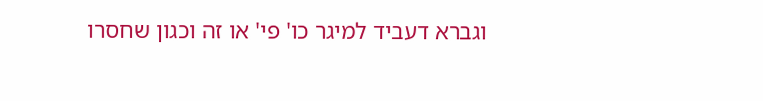וגברא דעביד למיגר כו' פי' או זה וכגון שחסרו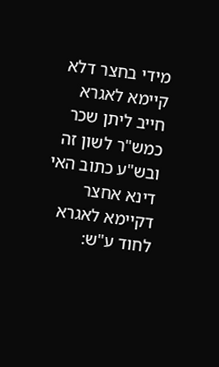מידי בחצר דלא קיימא לאגרא חייב ליתן שכר כמש"ר לשון זה ובש"ע כתוב האי דינא אחצר דקיימא לאגרא לחוד ע"ש: